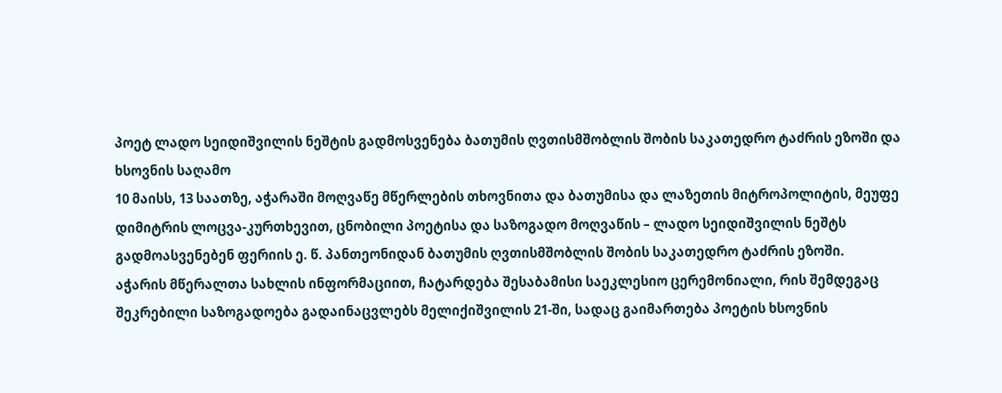პოეტ ლადო სეიდიშვილის ნეშტის გადმოსვენება ბათუმის ღვთისმშობლის შობის საკათედრო ტაძრის ეზოში და ხსოვნის საღამო
10 მაისს, 13 საათზე, აჭარაში მოღვაწე მწერლების თხოვნითა და ბათუმისა და ლაზეთის მიტროპოლიტის, მეუფე დიმიტრის ლოცვა-კურთხევით, ცნობილი პოეტისა და საზოგადო მოღვაწის – ლადო სეიდიშვილის ნეშტს გადმოასვენებენ ფერიის ე. წ. პანთეონიდან ბათუმის ღვთისმშობლის შობის საკათედრო ტაძრის ეზოში.
აჭარის მწერალთა სახლის ინფორმაციით, ჩატარდება შესაბამისი საეკლესიო ცერემონიალი, რის შემდეგაც შეკრებილი საზოგადოება გადაინაცვლებს მელიქიშვილის 21-ში, სადაც გაიმართება პოეტის ხსოვნის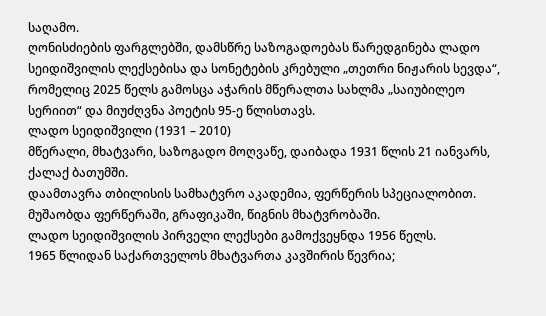საღამო.
ღონისძიების ფარგლებში, დამსწრე საზოგადოებას წარედგინება ლადო სეიდიშვილის ლექსებისა და სონეტების კრებული „თეთრი ნიჟარის სევდა“, რომელიც 2025 წელს გამოსცა აჭარის მწერალთა სახლმა „საიუბილეო სერიით“ და მიუძღვნა პოეტის 95-ე წლისთავს.
ლადო სეიდიშვილი (1931 – 2010)
მწერალი, მხატვარი, საზოგადო მოღვაწე, დაიბადა 1931 წლის 21 იანვარს, ქალაქ ბათუმში.
დაამთავრა თბილისის სამხატვრო აკადემია, ფერწერის სპეციალობით. მუშაობდა ფერწერაში, გრაფიკაში, წიგნის მხატვრობაში.
ლადო სეიდიშვილის პირველი ლექსები გამოქვეყნდა 1956 წელს.
1965 წლიდან საქართველოს მხატვართა კავშირის წევრია;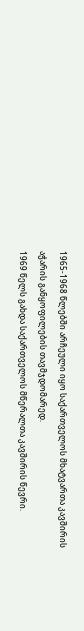1965-1968 წლებში არჩეული იყო საქართველოს მხატვართა კავშირის აჭარის განყოფილების თავმჯდომარედ.
1969 წელს გახდა საქართველოს მწერალთა კავშირის წევრი.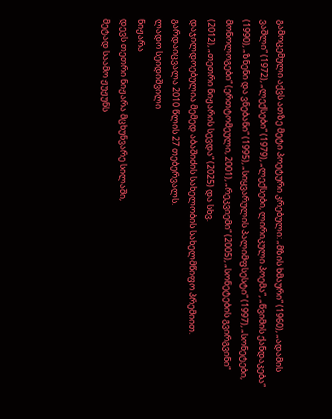გამოცემული აქვს ათზე მეტი პოეტური კრებული: „მზის ხმაური“ (1960), „ადამის ვაშლი“ (1972), „ლექსები“ (1979), „ლექსები, ლირიკული პოემა“, „წვიმის ქანდაკება“ (1990), „ზნენი და ვნებანი“ (1995), „სიყვარულის პალიმფსესტი“ (1997), „სონეტები, მონოლოგები“ (ერთტომეული, 2001), „რეკვიემი“ (2005), „სონეტების გვირგვინი“ (2012), „თეთრი ნიჟარის სევდა“ (2025) და სხვ.
დაჯილდოებულია მემედ აბაშიძის სახელობის სახელმწიფო პრემიით.
გარდაიცვალა 2010 წლის 27 თებერვალს.
ლადო სეიდიშვილი
ნიჟარა
დევს თეთრი ნიჟარა მცხუნვარე სილაში,
მეტად საამო ჟუჟუნს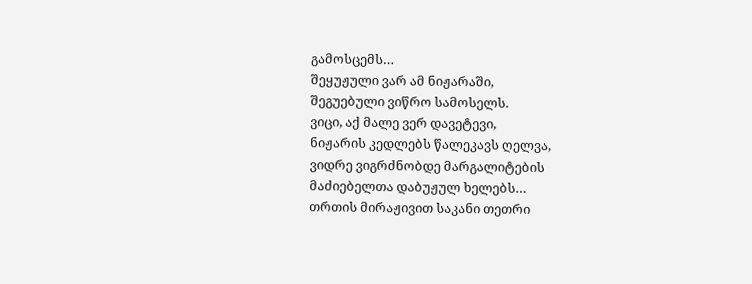გამოსცემს…
შეყუჟული ვარ ამ ნიჟარაში,
შეგუებული ვიწრო სამოსელს.
ვიცი, აქ მალე ვერ დავეტევი,
ნიჟარის კედლებს წალეკავს ღელვა,
ვიდრე ვიგრძნობდე მარგალიტების
მაძიებელთა დაბუჟულ ხელებს…
თრთის მირაჟივით საკანი თეთრი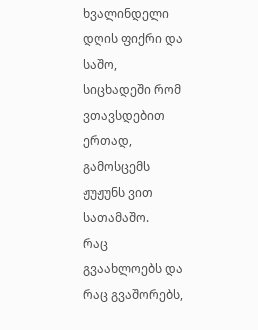ხვალინდელი დღის ფიქრი და საშო,
სიცხადეში რომ ვთავსდებით ერთად,
გამოსცემს ჟუჟუნს ვით სათამაშო.
რაც გვაახლოებს და რაც გვაშორებს,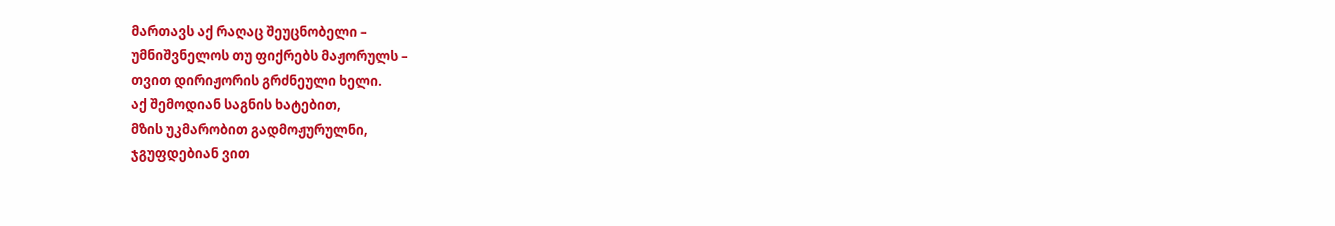მართავს აქ რაღაც შეუცნობელი –
უმნიშვნელოს თუ ფიქრებს მაჟორულს –
თვით დირიჟორის გრძნეული ხელი.
აქ შემოდიან საგნის ხატებით,
მზის უკმარობით გადმოჟურულნი,
ჯგუფდებიან ვით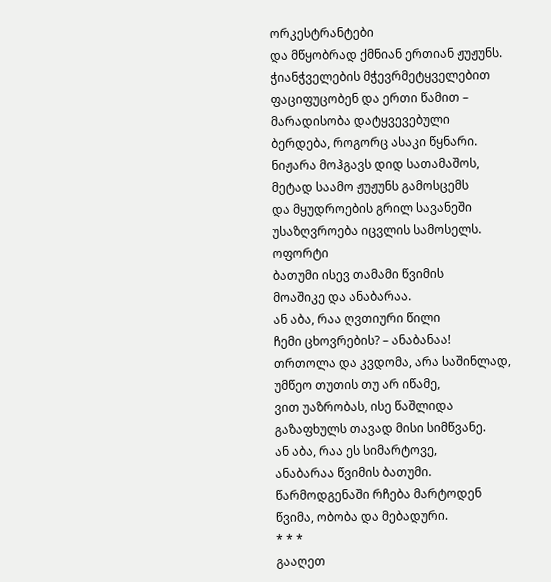ორკესტრანტები
და მწყობრად ქმნიან ერთიან ჟუჟუნს.
ჭიანჭველების მჭევრმეტყველებით
ფაციფუცობენ და ერთი წამით –
მარადისობა დატყვევებული
ბერდება, როგორც ასაკი წყნარი.
ნიჟარა მოჰგავს დიდ სათამაშოს,
მეტად საამო ჟუჟუნს გამოსცემს
და მყუდროების გრილ სავანეში
უსაზღვროება იცვლის სამოსელს.
ოფორტი
ბათუმი ისევ თამამი წვიმის
მოაშიკე და ანაბარაა.
ან აბა, რაა ღვთიური წილი
ჩემი ცხოვრების? – ანაბანაა!
თრთოლა და კვდომა, არა საშინლად,
უმწეო თუთის თუ არ იწამე,
ვით უაზრობას, ისე წაშლიდა
გაზაფხულს თავად მისი სიმწვანე.
ან აბა, რაა ეს სიმარტოვე,
ანაბარაა წვიმის ბათუმი.
წარმოდგენაში რჩება მარტოდენ
წვიმა, ობობა და მებადური.
* * *
გააღეთ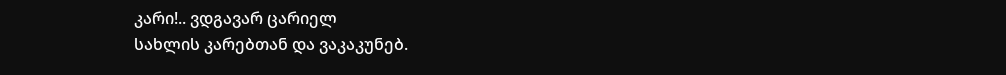კარი!.. ვდგავარ ცარიელ
სახლის კარებთან და ვაკაკუნებ.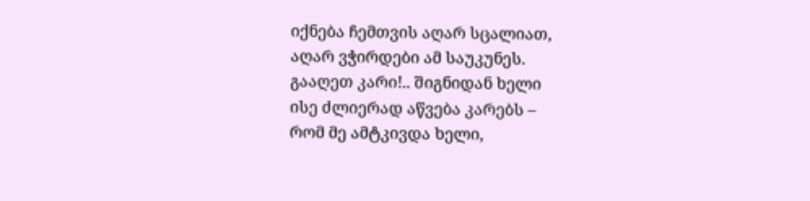იქნება ჩემთვის აღარ სცალიათ,
აღარ ვჭირდები ამ საუკუნეს.
გააღეთ კარი!.. შიგნიდან ხელი
ისე ძლიერად აწვება კარებს –
რომ მე ამტკივდა ხელი,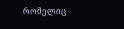რომელიც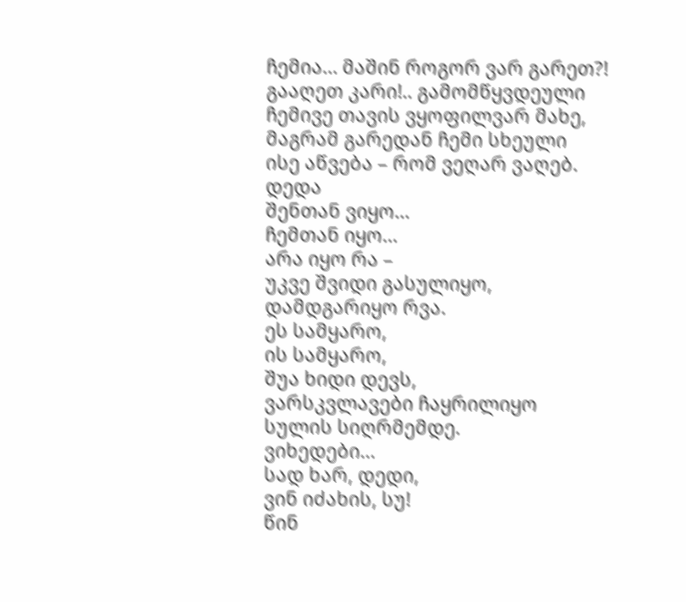ჩემია… მაშინ როგორ ვარ გარეთ?!
გააღეთ კარი!.. გამომწყვდეული
ჩემივე თავის ვყოფილვარ მახე,
მაგრამ გარედან ჩემი სხეული
ისე აწვება – რომ ვეღარ ვაღებ.
დედა
შენთან ვიყო…
ჩემთან იყო…
არა იყო რა –
უკვე შვიდი გასულიყო,
დამდგარიყო რვა.
ეს სამყარო,
ის სამყარო,
შუა ხიდი დევს,
ვარსკვლავები ჩაყრილიყო
სულის სიღრმემდე.
ვიხედები…
სად ხარ, დედი,
ვინ იძახის, სუ!
წინ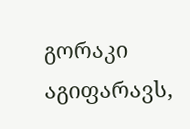გორაკი აგიფარავს,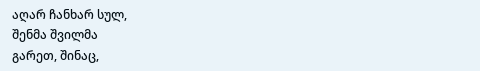აღარ ჩანხარ სულ,
შენმა შვილმა
გარეთ, შინაც,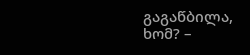გაგაწბილა, ხომ? –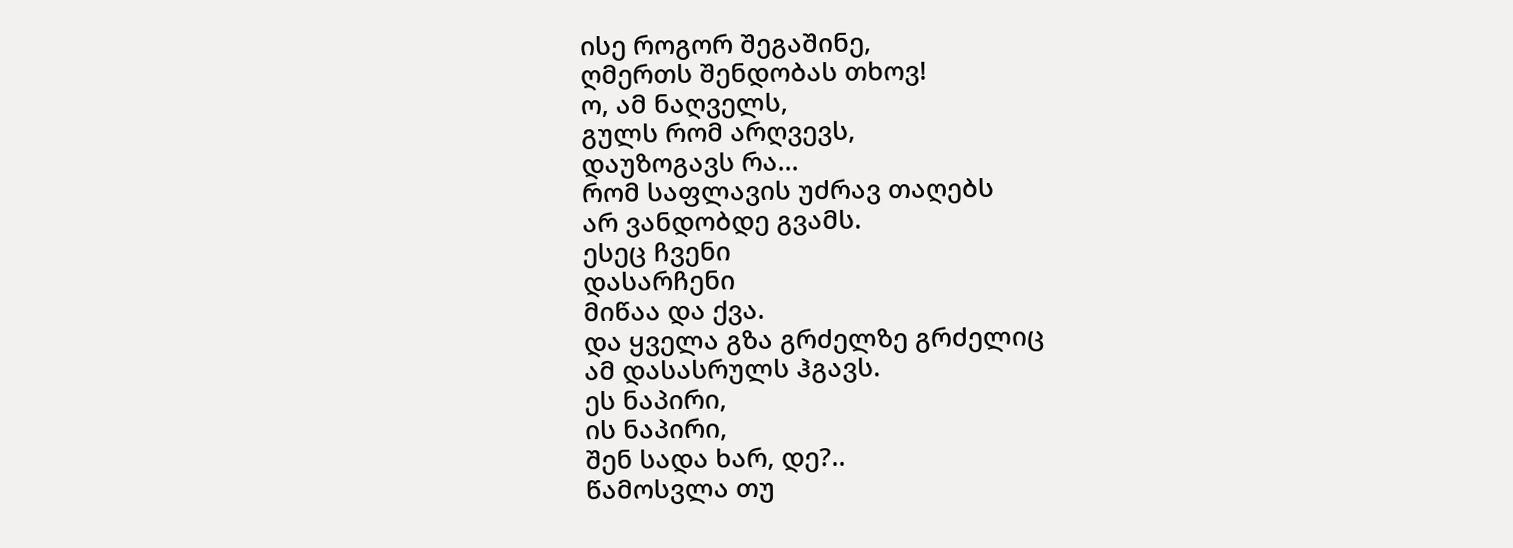ისე როგორ შეგაშინე,
ღმერთს შენდობას თხოვ!
ო, ამ ნაღველს,
გულს რომ არღვევს,
დაუზოგავს რა…
რომ საფლავის უძრავ თაღებს
არ ვანდობდე გვამს.
ესეც ჩვენი
დასარჩენი
მიწაა და ქვა.
და ყველა გზა გრძელზე გრძელიც
ამ დასასრულს ჰგავს.
ეს ნაპირი,
ის ნაპირი,
შენ სადა ხარ, დე?..
წამოსვლა თუ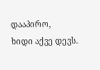დააპირო,
ხიდი აქვე დევს.